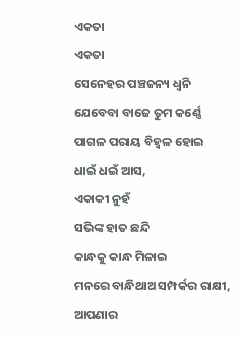ଏକତା
ଏକତା
ସେନେହର ପଞ୍ଚଜନ୍ୟ ଧ୍ଵନି
ଯେବେବା ବାଜେ ତୁମ କର୍ଣ୍ଣେ
ପାଗଳ ପରାୟ ବିହ୍ଵଳ ହୋଇ
ଧାଇଁ ଧଇଁ ଆସ,
ଏକାକୀ ନୁହଁ
ସଭିଙ୍କ ହାତ ଛନ୍ଦି
କାନ୍ଧକୁ କାନ୍ଧ ମିଳାଇ
ମନରେ ବାନ୍ଧିଥାଅ ସମ୍ପର୍କର ରାକ୍ଷୀ,
ଆପଣାର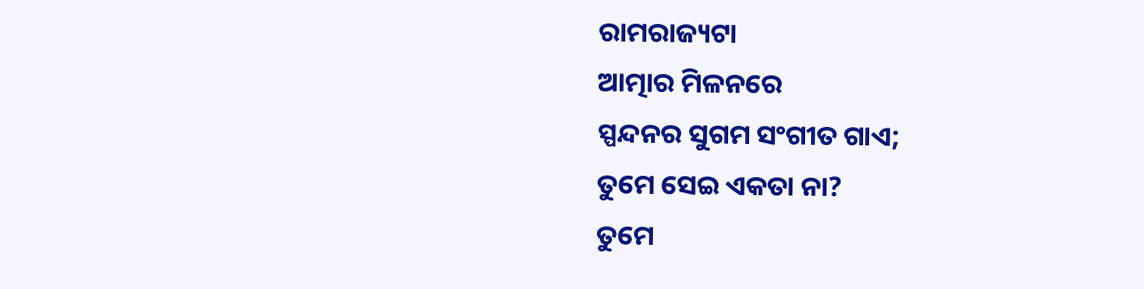ରାମରାଜ୍ୟଟା
ଆତ୍ମାର ମିଳନରେ
ସ୍ପନ୍ଦନର ସୁଗମ ସଂଗୀତ ଗାଏ;
ତୁମେ ସେଇ ଏକତା ନା?
ତୁମେ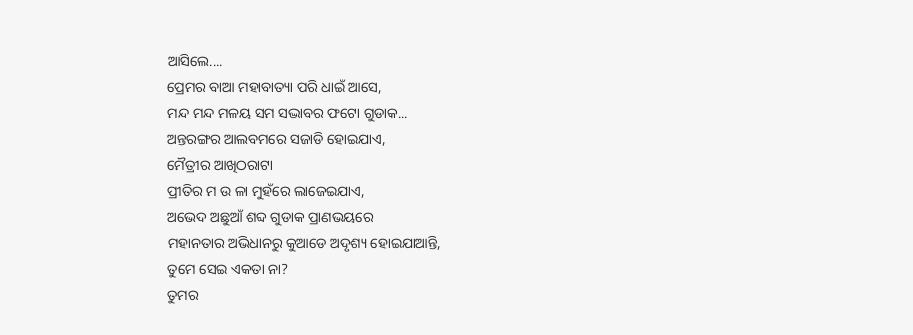ଆସିଲେ....
ପ୍ରେମର ବାଆ ମହାବାତ୍ୟା ପରି ଧାଇଁ ଆସେ,
ମନ୍ଦ ମନ୍ଦ ମଳୟ ସମ ସଦ୍ଭାବର ଫଟୋ ଗୁଡାକ...
ଅନ୍ତରଙ୍ଗର ଆଲବମରେ ସଜାଡି ହୋଇଯାଏ,
ମୈତ୍ରୀର ଆଖିଠରାଟା
ପ୍ରୀତିର ମ ଉ ଳା ମୁହଁରେ ଲାଜେଇଯାଏ,
ଅଭେଦ ଅଛୁଆଁ ଶବ୍ଦ ଗୁଡାକ ପ୍ରାଣଭୟରେ
ମହାନତାର ଅଭିଧାନରୁ କୁଆଡେ ଅଦୃଶ୍ୟ ହୋଇଯାଆନ୍ତି,
ତୁମେ ସେଇ ଏକତା ନା?
ତୁମର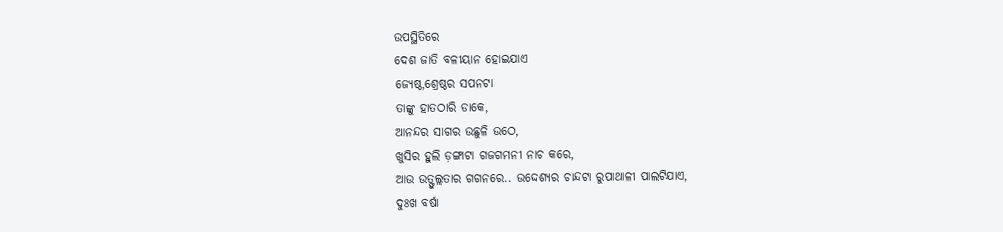ଉପସ୍ଥିତିରେ
ଦେଶ ଜାତି ବଳୀୟାନ ହୋଇଯାଏ
ଜ୍ୟେଷ୍ଠ,ଶ୍ରେଷ୍ଠର ସପନଟା
ତାଙ୍କୁ ହାତଠାରି ଡାକେ,
ଆନନ୍ଦର ସାଗର ଉଛୁଳି ଉଠେ,
ଖୁସିର ହୁଲି ଡ଼ଙ୍ଗାଟା ଗଜଗମନୀ ନାଚ କରେ,
ଆଉ ଉତ୍ଫୁଲ୍ଲତାର ଗଗନରେ.. ଉଦ୍ଦେଶ୍ୟର ଚାନ୍ଦଟା ରୁପାଥାଳୀ ପାଲଟିଯାଏ,
ଦୁଃଖ ବର୍ଷା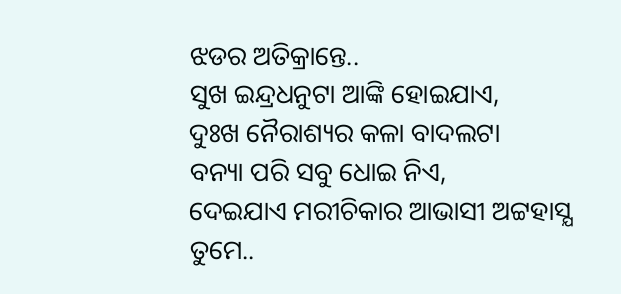ଝଡର ଅତିକ୍ରାନ୍ତେ..
ସୁଖ ଇନ୍ଦ୍ରଧନୁଟା ଆଙ୍କି ହୋଇଯାଏ,
ଦୁଃଖ ନୈରାଶ୍ୟର କଳା ବାଦଲଟା
ବନ୍ୟା ପରି ସବୁ ଧୋଇ ନିଏ,
ଦେଇଯାଏ ମରୀଚିକାର ଆଭାସୀ ଅଟ୍ଟହାସ୍ଯ
ତୁମେ..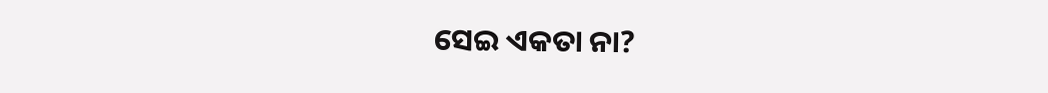ସେଇ ଏକତା ନା?